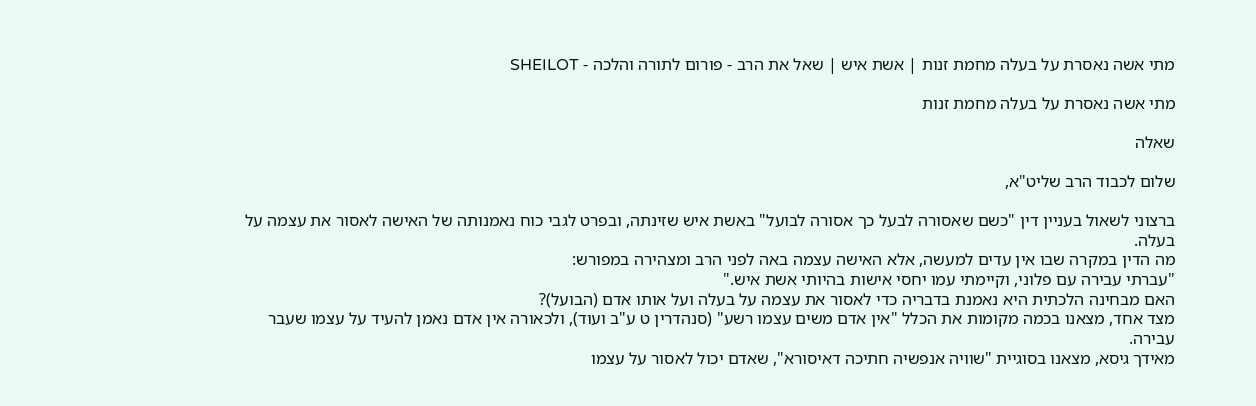מתי אשה נאסרת על בעלה מחמת זנות | אשת איש | שאל את הרב - פורום לתורה והלכה - SHEILOT

מתי אשה נאסרת על בעלה מחמת זנות

שאלה

שלום לכבוד הרב שליט"א,

ברצוני לשאול בעניין דין "כשם שאסורה לבעל כך אסורה לבועל" באשת איש שזינתה, ובפרט לגבי כוח נאמנותה של האישה לאסור את עצמה על בעלה.
מה הדין במקרה שבו אין עדים למעשה, אלא האישה עצמה באה לפני הרב ומצהירה במפורש:
"עברתי עבירה עם פלוני, וקיימתי עמו יחסי אישות בהיותי אשת איש."
האם מבחינה הלכתית היא נאמנת בדבריה כדי לאסור את עצמה על בעלה ועל אותו אדם (הבועל)?
מצד אחד, מצאנו בכמה מקומות את הכלל "אין אדם משים עצמו רשע" (סנהדרין ט ע"ב ועוד), ולכאורה אין אדם נאמן להעיד על עצמו שעבר עבירה.
מאידך גיסא, מצאנו בסוגיית "שוויה אנפשיה חתיכה דאיסורא", שאדם יכול לאסור על עצמו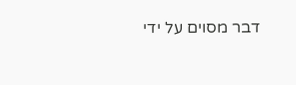דבר מסוים על ידי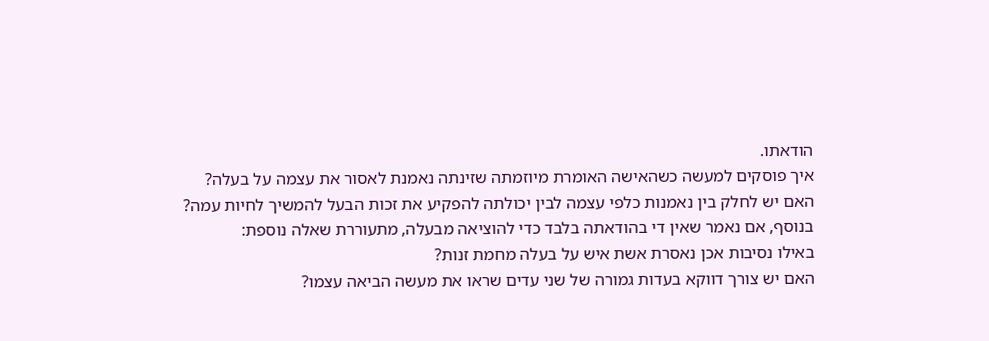הודאתו.
איך פוסקים למעשה כשהאישה האומרת מיוזמתה שזינתה נאמנת לאסור את עצמה על בעלה?
האם יש לחלק בין נאמנות כלפי עצמה לבין יכולתה להפקיע את זכות הבעל להמשיך לחיות עמה?
בנוסף, אם נאמר שאין די בהודאתה בלבד כדי להוציאה מבעלה, מתעוררת שאלה נוספת:
באילו נסיבות אכן נאסרת אשת איש על בעלה מחמת זנות?
האם יש צורך דווקא בעדות גמורה של שני עדים שראו את מעשה הביאה עצמו?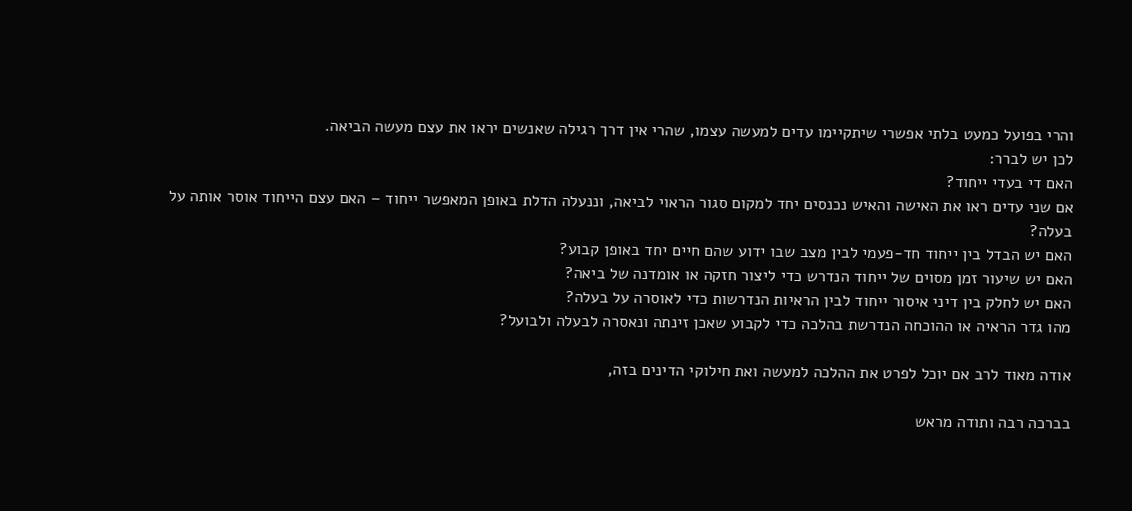והרי בפועל כמעט בלתי אפשרי שיתקיימו עדים למעשה עצמו, שהרי אין דרך רגילה שאנשים יראו את עצם מעשה הביאה.
לכן יש לברר:
האם די בעדי ייחוד?
אם שני עדים ראו את האישה והאיש נכנסים יחד למקום סגור הראוי לביאה, וננעלה הדלת באופן המאפשר ייחוד – האם עצם הייחוד אוסר אותה על בעלה?
האם יש הבדל בין ייחוד חד-פעמי לבין מצב שבו ידוע שהם חיים יחד באופן קבוע?
האם יש שיעור זמן מסוים של ייחוד הנדרש כדי ליצור חזקה או אומדנה של ביאה?
האם יש לחלק בין דיני איסור ייחוד לבין הראיות הנדרשות כדי לאוסרה על בעלה?
מהו גדר הראיה או ההוכחה הנדרשת בהלכה כדי לקבוע שאכן זינתה ונאסרה לבעלה ולבועל?

אודה מאוד לרב אם יוכל לפרט את ההלכה למעשה ואת חילוקי הדינים בזה,

בברכה רבה ותודה מראש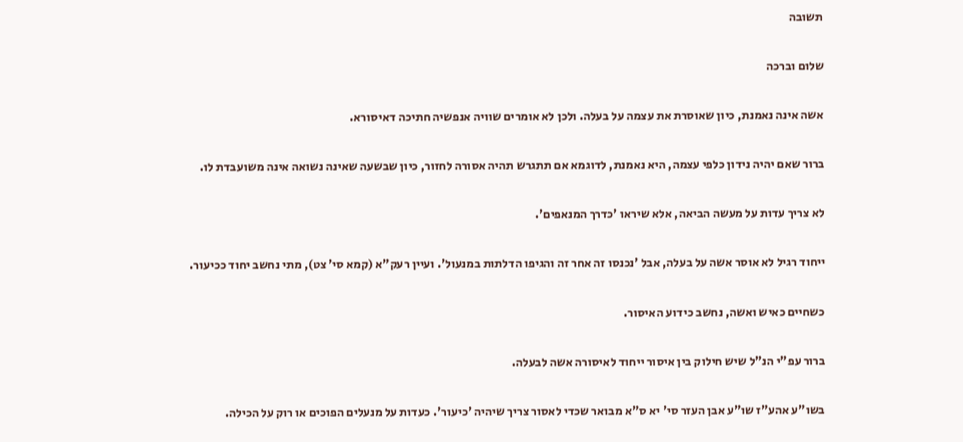תשובה

שלום וברכה

אשה אינה נאמנת, כיון שאוסרת את עצמה על בעלה. ולכן לא אומרים שוויה אנפשיה חתיכה דאיסורא.

ברור שאם יהיה נידון כלפי עצמה, היא נאמנת, לדוגמא אם תתגרש תהיה אסורה לחזור, כיון שבשעה שאינה נשואה אינה משועבדת לו.

לא צריך עדות על מעשה הביאה, אלא שיראו 'כדרך המנאפים'.

ייחוד רגיל לא אוסר אשה על בעלה, אבל 'נכנסו זה אחר זה והגיפו הדלתות במנעול'. ועיין רעק"א (קמא סי' צט), מתי נחשב יחוד ככיעור.

כשחיים כאיש ואשה, נחשב כידוע האיסור.

ברור עפ"י הנ"ל שיש חילוק בין איסור ייחוד לאיסורה אשה לבעלה.

בשו"ע אהע"ז שו"ע אבן העזר סי' יא ס"א מבואר שכדי לאסור צריך שיהיה 'כיעור'. כעדות על מנעלים הפוכים או רוק על הכילה.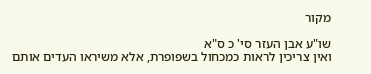מקור

שו"ע אבן העזר סי' כ ס"א
ואין צריכין לראות כמכחול בשפופרת, אלא משיראו העדים אותם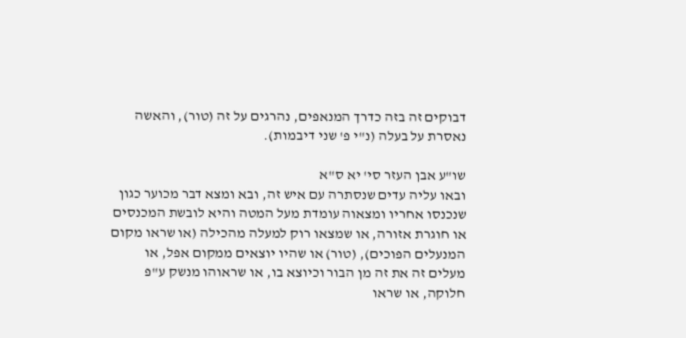דבוקים זה בזה כדרך המנאפים, נהרגים על זה (טור), והאשה נאסרת על בעלה (נ"י פ' שני דיבמות).

שו"ע אבן העזר סי' יא ס"א
ובאו עליה עדים שנסתרה עם איש זה, ובא ומצא דבר מכוער כגון שנכנסו אחריו ומצאוה עומדת מעל המטה והיא לובשת המכנסים או חוגרת אזורה, או שמצאו רוק למעלה מהכילה (או שראו מקום המנעלים הפוכים), (טור) או שהיו יוצאים ממקום אפל, או מעלים זה את זה מן הבור וכיוצא בו, או שראוהו מנשק ע"פ חלוקה, או שראו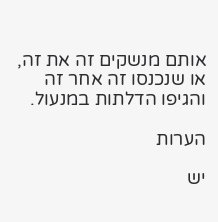אותם מנשקים זה את זה, או שנכנסו זה אחר זה והגיפו הדלתות במנעול.

הערות

יש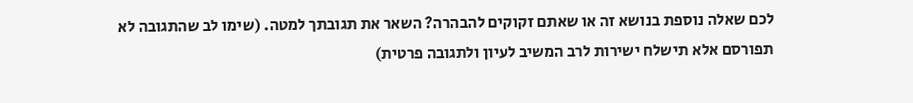לכם שאלה נוספת בנושא זה או שאתם זקוקים להבהרה? השאר את תגובתך למטה. (שימו לב שהתגובה לא תפורסם אלא תישלח ישירות לרב המשיב לעיון ולתגובה פרטית)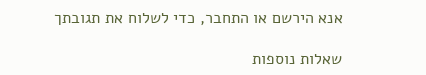אנא הירשם או התחבר, כדי לשלוח את תגובתך

שאלות נוספות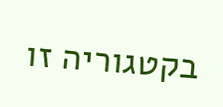בקטגוריה זו